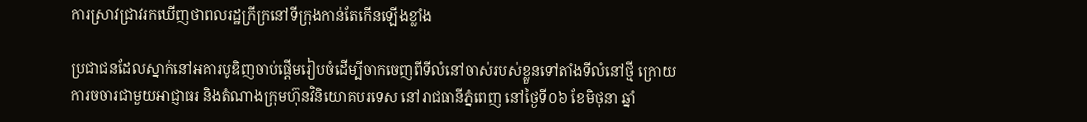ការស្រាវជ្រាវរកឃើញថាពលរដ្ឋក្រីក្រនៅទីក្រុងកាន់តែកើនឡើងខ្លាំង

ប្រជាជនដែលស្នាក់នៅអគារបូឌិញចាប់ផ្តើមរៀបចំដើម្បីចាកចេញពីទីលំនៅចាស់របស់ខ្លួនទៅតាំងទីលំនៅថ្មី ក្រោយការចចារជាមួយអាជ្ញាធរ និងតំណាងក្រុមហ៊ុនវិនិយោគបរទេស នៅរាជធានីភ្នំពេញ នៅថ្ងៃទី០៦ ខែមិថុនា ឆ្នាំ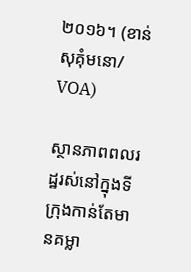២០១៦។ (ខាន់ សុគុំមនោ/ VOA)

ស្ថានភាពពលរដ្ឋរស់នៅក្នុងទីក្រុងកាន់តែមានគម្លា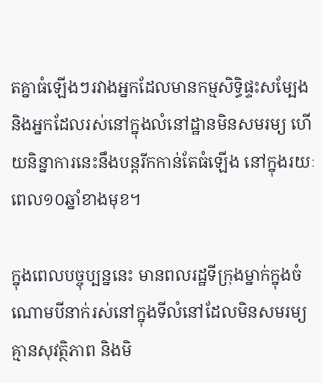តគ្នាធំឡើងៗរវាងអ្នកដែលមានកម្មសិទ្ធិផ្ទះសម្បែង និងអ្នកដែលរស់នៅក្នុងលំនៅដ្ឋានមិនសមរម្យ ហើយនិន្នាការនេះនឹងបន្តរីកកាន់តែធំឡើង នៅក្នុងរយៈពេល១០ឆ្នាំខាងមុខ។

ក្នុងពេលបច្ចុប្បន្ននេះ មានពលរដ្ឋទីក្រុងម្នាក់ក្នុងចំណោមបីនាក់រស់នៅក្នុងទីលំនៅដែលមិនសមរម្យ គ្មានសុវត្ថិភាព និងមិ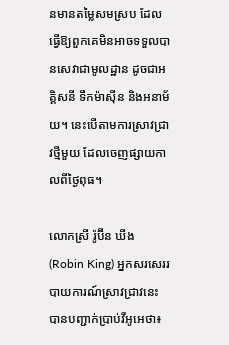នមានតម្លៃសមស្រប ដែលធ្វើឱ្យពួកគេមិនអាចទទួលបានសេវាជាមូលដ្ឋាន ដូចជាអគ្គិសនី ទឹកម៉ាស៊ីន និងអនាម័យ។ នេះបើតាមការស្រាវជ្រាវថ្មីមួយ ដែលចេញផ្សាយកាលពីថ្ងៃពុធ។

លោកស្រី រ៉ូប៊ីន ឃីង (Robin King) អ្នកសរសេររបាយការណ៍ស្រាវជ្រាវនេះ បានបញ្ជាក់ប្រាប់វីអូអេថា៖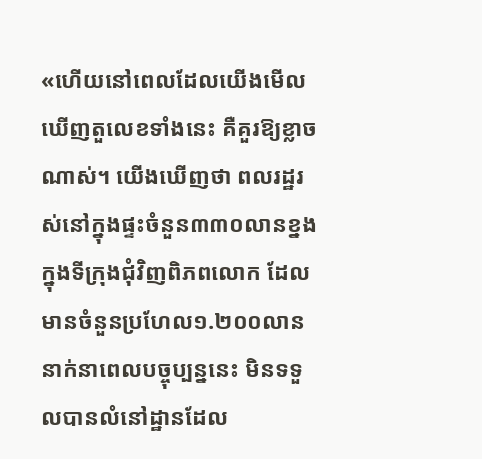«ហើយនៅពេលដែលយើងមើលឃើញតួលេខទាំងនេះ គឺគួរឱ្យខ្លាចណាស់។ យើងឃើញថា ពលរដ្ឋរស់នៅក្នុងផ្ទះចំនួន៣៣០លានខ្នង ក្នុងទីក្រុងជុំវិញពិភពលោក ដែលមានចំនួនប្រហែល១.២០០លាននាក់នាពេលបច្ចុប្បន្ននេះ មិនទទួលបានលំនៅដ្ឋានដែល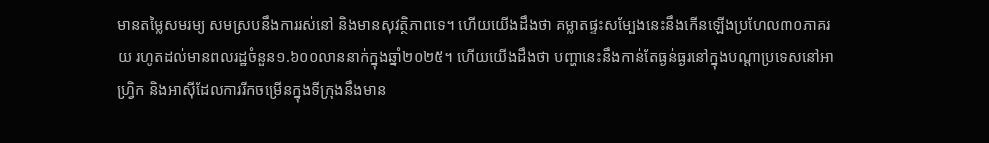មានតម្លៃសមរម្យ សមស្របនឹងការរស់នៅ និងមានសុវត្ថិភាពទេ។ ហើយយើងដឹងថា គម្លាតផ្ទះសម្បែងនេះនឹងកើនឡើងប្រហែល៣០ភាគរយ រហូតដល់មានពលរដ្ឋចំនួន១.៦០០លាននាក់ក្នុងឆ្នាំ២០២៥។ ហើយយើងដឹងថា បញ្ហានេះនឹងកាន់តែធ្ងន់ធ្ងរនៅក្នុងបណ្តាប្រទេសនៅអាហ្វ្រិក និងអាស៊ីដែលការរីកចម្រើនក្នុងទីក្រុងនឹងមាន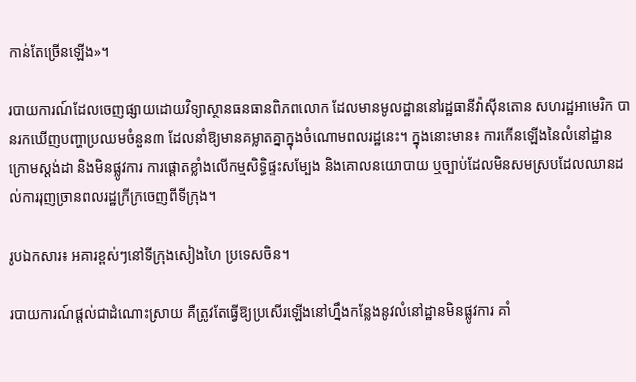កាន់តែច្រើន‍ឡើង»។

របាយការណ៍ដែលចេញផ្សាយដោយវិទ្យាស្ថានធនធានពិភពលោក ដែលមានមូលដ្ឋាននៅរដ្ឋធានីវ៉ាស៊ីនតោន សហរដ្ឋអាមេរិក បានរកឃើញបញ្ហាប្រឈមចំនួន៣ ដែលនាំឱ្យមានគម្លាតគ្នាក្នុងចំណោមពលរដ្ឋនេះ។ ក្នុងនោះមាន៖ ការកើនឡើងនៃលំនៅដ្ឋានក្រោមស្តង់ដា និងមិនផ្លូវការ ការផ្តោតខ្លាំងលើកម្មសិទ្ធិផ្ទះសម្បែង និងគោលនយោបាយ ឬច្បាប់ដែលមិនសមស្របដែលឈានដល់ការរុញច្រានពលរដ្ឋក្រីក្រចេញពីទីក្រុង។

រូបឯកសារ៖ អគារខ្ពស់ៗនៅទីក្រុងសៀងហៃ ប្រទេសចិន។

របាយការណ៍ផ្តល់ជាដំណោះស្រាយ គឺត្រូវតែធ្វើឱ្យប្រសើរឡើងនៅហ្នឹងកន្លែងនូវលំនៅដ្ឋានមិនផ្លូវការ គាំ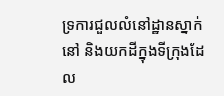ទ្រការជួលលំនៅដ្ឋានស្នាក់នៅ និងយកដីក្នុងទីក្រុងដែល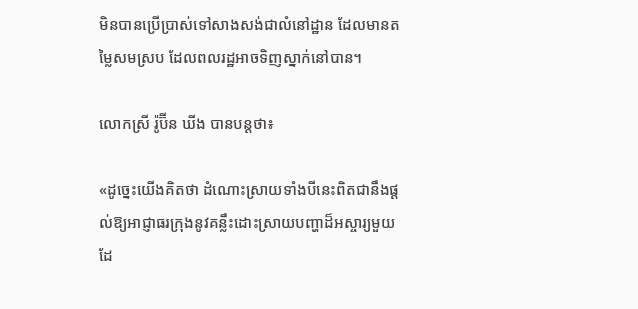មិនបានប្រើប្រាស់ទៅសាងសង់ជាលំនៅដ្ឋាន ដែលមានតម្លៃសមស្រប ដែលពលរដ្ឋអាចទិញស្នាក់នៅបាន។

លោកស្រី រ៉ូប៊ីន ឃីង បានបន្តថា៖

«ដូច្នេះយើងគិតថា ដំណោះស្រាយទាំងបីនេះពិតជានឹងផ្តល់ឱ្យអាជ្ញាធរក្រុងនូវគន្លឹះដោះស្រាយបញ្ហាដ៏អស្ចារ្យមួយដែ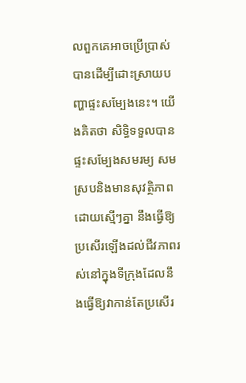លពួកគេអាចប្រើប្រាស់បានដើម្បីដោះស្រាយបញ្ហាផ្ទះសម្បែងនេះ។ យើងគិតថា សិទ្ធិទទួលបានផ្ទះសម្បែងសមរម្យ សមស្របនិងមានសុវត្ថិភាពដោយស្មើៗគ្នា នឹងធ្វើឱ្យប្រសើរឡើងដល់ជីវភាពរស់នៅក្នុងទីក្រុងដែលនឹងធ្វើឱ្យវាកាន់តែប្រសើរ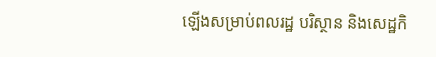ឡើងសម្រាប់ពលរដ្ឋ បរិស្ថាន និងសេដ្ឋកិ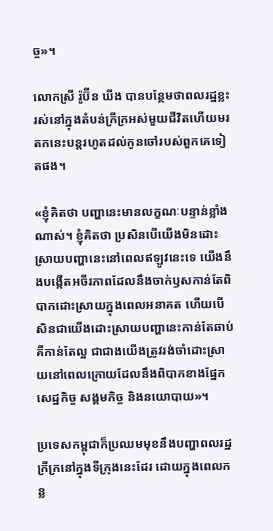ច្ច‍»។

លោកស្រី រ៉ូប៊ីន ឃីង បានបន្ថែមថាពលរដ្ឋខ្លះរស់នៅក្នុងតំបន់ក្រីក្រអស់មួយជីវិតហើយមរតកនេះបន្តរហូតដល់កូនចៅរបស់ពួកគេទៀតផង។

«ខ្ញុំគិតថា បញ្ហានេះមានលក្ខណៈបន្ទាន់ខ្លាំងណាស់។ ខ្ញុំគិតថា ប្រសិនបើយើងមិនដោះស្រាយបញ្ហានេះនៅពេលឥឡូវនេះទេ យើងនឹងបង្កើតអចីរភាពដែលនឹងចាក់ឫសកាន់តែពិបាកដោះស្រាយក្នុងពេលអនាគត ហើយបើសិនជាយើងដោះស្រាយបញ្ហានេះកាន់តែឆាប់ គឺកាន់តែល្អ ជាជាងយើងត្រូវរង់ចាំដោះស្រាយនៅពេលក្រោយដែលនឹងពិបាកខាងផ្នែកសេដ្ឋកិច្ច សង្គមកិច្ច និងនយោបាយ‍»។

ប្រទេសកម្ពុជាក៏ប្រឈមមុខនឹងបញ្ហាពលរដ្ឋក្រីក្រនៅក្នុងទីក្រុងនេះដែរ ដោយក្នុងពេលកន្ល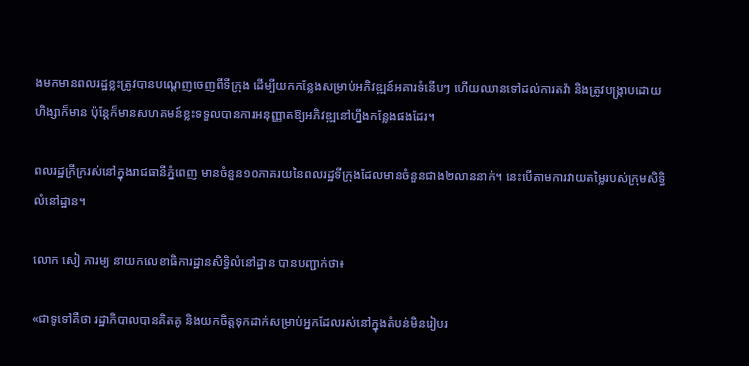ងមកមានពលរដ្ឋខ្លះត្រូវបានបណ្តេញចេញពីទីក្រុង ដើម្បីយកកន្លែងសម្រាប់អភិវឌ្ឍន៍អគារទំនើបៗ ហើយឈានទៅដល់ការតវ៉ា និងត្រូវបង្ក្រាបដោយហិង្សាក៏មាន ប៉ុន្តែក៏មានសហគមន៍ខ្លះទទួលបានការអនុញ្ញាតឱ្យអភិវឌ្ឍនៅហ្នឹងកន្លែងផងដែរ។

ពលរដ្ឋក្រីក្ររស់នៅក្នុងរាជធានីភ្នំពេញ មានចំនួន១០ភាគរយនៃពលរដ្ឋទីក្រុងដែលមានចំនួនជាង២លាននាក់។ នេះបើតាមការវាយតម្លៃរបស់ក្រុមសិទ្ធិលំនៅដ្ឋាន។

លោក សៀ ភារម្យ នាយកលេខាធិការដ្ឋានសិទ្ធិលំនៅដ្ឋាន បានបញ្ជាក់ថា៖

«ជាទូទៅគឺថា រដ្ឋាភិបាលបានគិតគូ និងយកចិត្តទុកដាក់សម្រាប់អ្នកដែលរស់នៅក្នុងតំបន់មិនរៀបរ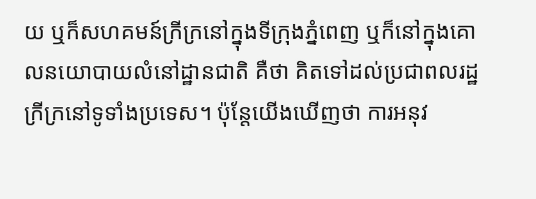យ ឬក៏សហគមន៍ក្រីក្រនៅក្នុងទីក្រុងភ្នំពេញ ឬក៏នៅក្នុងគោលនយោបាយលំនៅដ្ឋានជាតិ គឺថា គិតទៅដល់ប្រជាពលរដ្ឋក្រីក្រនៅទូទាំងប្រទេស។ ប៉ុន្តែយើងឃើញថា ការអនុវ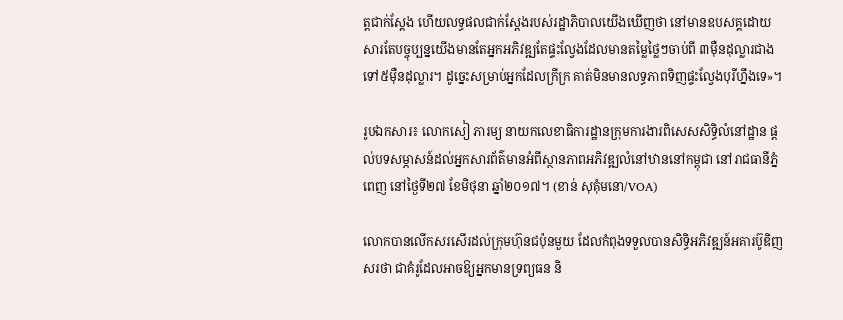ត្តជាក់ស្តែង ហើយលទ្ធផលជាក់ស្តែងរបស់រដ្ឋាភិបាលយើងឃើញថា នៅមានឧបសគ្គដោយសារតែបច្ចុប្បន្នយើងមានតែអ្នកអភិវឌ្ឍតែផ្ទះល្វែងដែលមានតម្លៃថ្លៃៗចាប់ពី ៣ម៉ឺនដុល្លារជាងទៅ៥ម៉ឺនដុល្លារ។ ដូច្នេះសម្រាប់អ្នកដែលក្រីក្រ គាត់មិនមានលទ្ធភាពទិញផ្ទះល្វែងបុរីហ្នឹងទេ‍»។

រូបឯកសារ៖ លោកសៀ ភារម្យ នាយកលេខាធិការដ្ឋានក្រុមការងារពិសេសសិទ្ធិលំនៅដ្ឋាន ផ្តល់បទសម្ភាសន៍ដល់អ្នកសារព័ត៌មានអំពីស្ថានភាពអភិវឌ្ឍលំនៅឋាននៅកម្ពុជា នៅរាជធានីភ្នំពេញ នៅថ្ងៃទី២៧ ខែមិថុនា ឆ្នាំ២០១៧។ (ខាន់ សុគុំមនោ/VOA)

លោកបានលើកសរសើរដល់ក្រុមហ៊ុនជប៉ុនមួយ ដែលកំពុងទទួលបានសិទ្ធិអភិវឌ្ឍន៍អគារប៊ូឌិញសរថា ជាគំរូដែលអាចឱ្យអ្នកមានទ្រព្យធន និ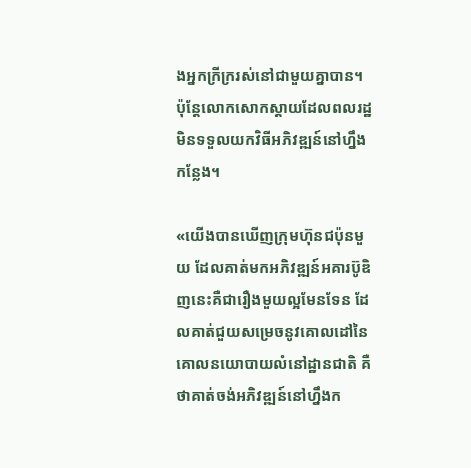ងអ្នកក្រីក្ររស់នៅជាមួយគ្នាបាន។ ប៉ុន្តែលោកសោកស្តាយដែលពលរដ្ឋមិនទទួលយកវិធីអភិវឌ្ឍន៍នៅហ្នឹងកន្លែង។

«យើងបានឃើញក្រុមហ៊ុនជប៉ុនមួយ ដែលគាត់មកអភិវឌ្ឍន៍អគារប៊ូឌិញនេះគឺជារឿងមួយល្អមែនទែន ដែលគាត់ជួយសម្រេចនូវគោលដៅនៃគោលនយោបាយលំនៅដ្ឋានជាតិ គឺថាគាត់ចង់អភិវឌ្ឍន៍នៅហ្នឹងក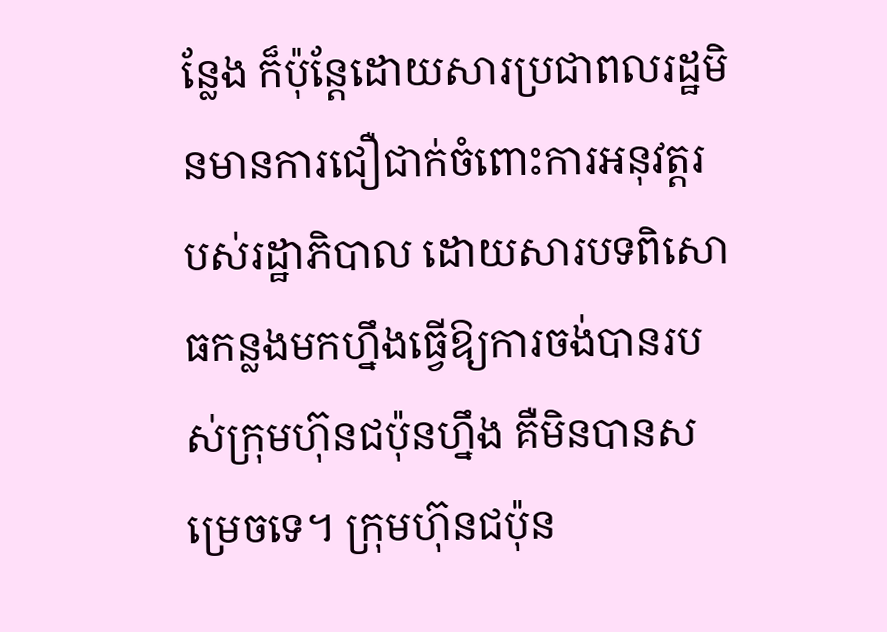ន្លែង ក៏ប៉ុន្តែដោយសារប្រជាពលរដ្ឋមិនមានការជឿជាក់ចំពោះការអនុវត្តរបស់រដ្ឋាភិបាល ដោយសារបទពិសោធកន្លងមកហ្នឹងធ្វើឱ្យការចង់បានរបស់ក្រុមហ៊ុនជប៉ុនហ្នឹង គឺមិនបានសម្រេចទេ។ ក្រុមហ៊ុនជប៉ុន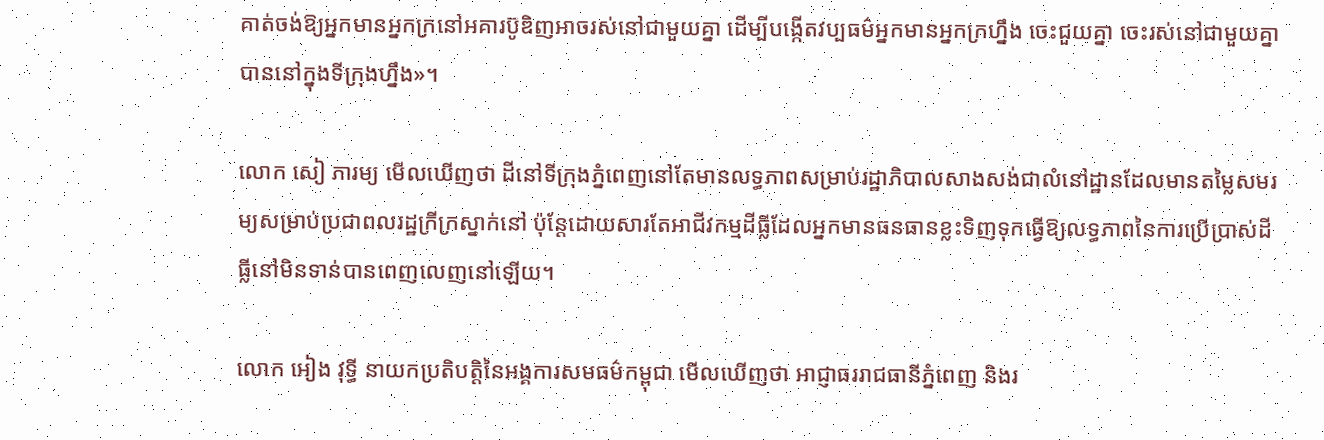គាត់ចង់ឱ្យអ្នកមានអ្នកក្រនៅអគារប៊ូឌិញអាចរស់នៅជាមួយគ្នា ដើម្បីបង្កើតវប្បធម៌អ្នកមានអ្នកក្រហ្នឹង ចេះជួយគ្នា ចេះរស់នៅជាមួយគ្នាបាននៅក្នុងទីក្រុងហ្នឹង‍»។

លោក សៀ ភារម្យ មើលឃើញថា ដីនៅទីក្រុងភ្នំពេញនៅតែមានលទ្ធភាពសម្រាប់រដ្ឋាភិបាលសាងសង់ជាលំនៅដ្ឋានដែលមានតម្លៃសមរម្យសម្រាប់ប្រជាពលរដ្ឋក្រីក្រស្នាក់នៅ ប៉ុន្តែដោយសារតែអាជីវកម្មដីធ្លីដែលអ្នកមានធនធានខ្លះទិញទុកធ្វើឱ្យលទ្ធភាពនៃការប្រើប្រាស់ដីធ្លីនៅមិនទាន់បានពេញលេញនៅឡើយ។

លោក អៀង វុទ្ធី នាយកប្រតិបត្តិនៃអង្គការសមធម៌កម្ពុជា មើលឃើញថា អាជ្ញាធររាជធានីភ្នំពេញ និងរ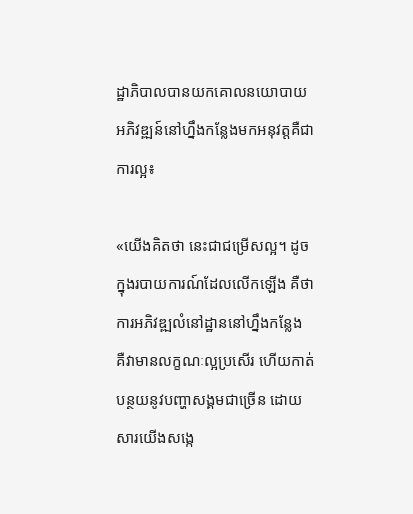ដ្ឋាភិបាលបានយកគោលនយោបាយអភិវឌ្ឍន៍នៅហ្នឹងកន្លែងមកអនុវត្តគឺជាការល្អ៖

«យើងគិតថា នេះជាជម្រើសល្អ។ ដូចក្នុងរបាយការណ៍ដែលលើកឡើង គឺថាការអភិវឌ្ឍលំនៅដ្ឋាននៅហ្នឹងកន្លែង គឺវាមានលក្ខណៈល្អប្រសើរ ហើយកាត់បន្ថយនូវបញ្ហាសង្គមជាច្រើន ដោយសារយើងសង្កេ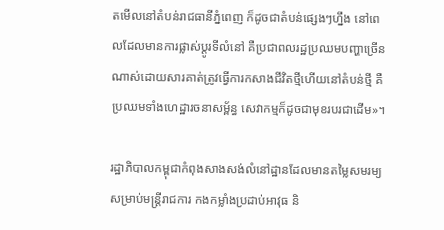តមើលនៅតំបន់រាជធានីភ្នំពេញ ក៏ដូចជាតំបន់ផ្សេងៗហ្នឹង នៅពេលដែលមានការផ្លាស់ប្តូរទីលំនៅ គឺប្រជាពលរដ្ឋប្រឈមបញ្ហាច្រើនណាស់ដោយសារគាត់ត្រូវធ្វើការកសាងជីវិតថ្មីហើយនៅតំបន់ថ្មី គឺប្រឈមទាំងហេដ្ឋារចនាសម្ព័ន្ធ សេវាកម្មក៏ដូចជាមុខរបរជាដើម‍»។

រដ្ឋាភិបាលកម្ពុជាកំពុងសាងសង់លំនៅដ្ឋានដែលមានតម្លៃសមរម្យសម្រាប់មន្ត្រីរាជការ កងកម្លាំងប្រដាប់អាវុធ និ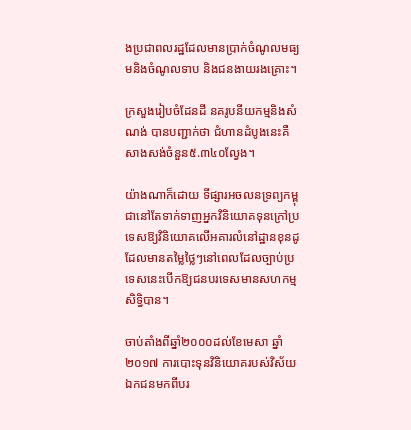ងប្រជាពលរដ្ឋដែលមានប្រាក់ចំណូលមធ្យមនិងចំណូលទាប និងជនងាយរងគ្រោះ។

ក្រសួងរៀបចំដែនដី នគរូបនីយកម្មនិងសំណង់ បានបញ្ជាក់ថា ជំហានដំបូងនេះគឺសាងសង់ចំនួន៥.៣៤០ល្វែង។

យ៉ាងណាក៏ដោយ ទីផ្សារអចលនទ្រព្យកម្ពុជានៅតែទាក់ទាញអ្នកវិនិយោគទុនក្រៅប្រទេសឱ្យវិនិយោគលើអគារលំនៅដ្ឋានខុនដូ ដែលមានតម្លៃថ្លៃៗនៅពេលដែលច្បាប់ប្រទេសនេះបើកឱ្យជនបរទេសមានសហកម្មសិទ្ធិបាន។

ចាប់តាំងពីឆ្នាំ២០០០ដល់ខែមេសា ឆ្នាំ២០១៧ ការបោះទុនវិនិយោគរបស់វិស័យឯកជនមកពីបរ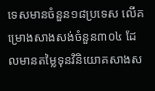ទេសមានចំនួន១៨ប្រទេស លើគម្រោងសាងសង់ចំនួន៣០៤ ដែលមានតម្លៃទុនវិនិយោគសាងស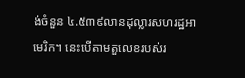ង់ចំនួន ៤.៥៣៩លានដុល្លារសហរដ្ឋអាមេរិក។ នេះបើតាមតួលេខរបស់រ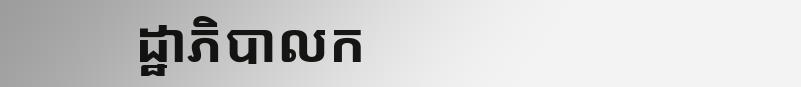ដ្ឋាភិបាលក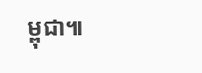ម្ពុជា៕